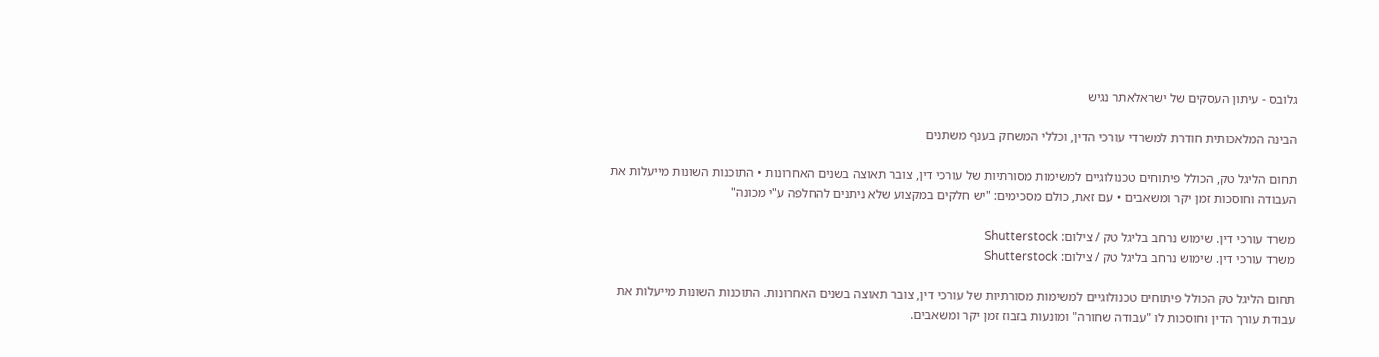גלובס - עיתון העסקים של ישראלאתר נגיש

הבינה המלאכותית חודרת למשרדי עורכי הדין, וכללי המשחק בענף משתנים

תחום הליגל טק, הכולל פיתוחים טכנולוגיים למשימות מסורתיות של עורכי דין, צובר תאוצה בשנים האחרונות • התוכנות השונות מייעלות את העבודה וחוסכות זמן יקר ומשאבים • עם זאת, כולם מסכימים: "יש חלקים במקצוע שלא ניתנים להחלפה ע"י מכונה"

משרד עורכי דין. שימוש נרחב בליגל טק / צילום: Shutterstock
משרד עורכי דין. שימוש נרחב בליגל טק / צילום: Shutterstock

תחום הליגל טק הכולל פיתוחים טכנולוגיים למשימות מסורתיות של עורכי דין, צובר תאוצה בשנים האחרונות. התוכנות השונות מייעלות את עבודת עורך הדין וחוסכות לו "עבודה שחורה" ומונעות בזבוז זמן יקר ומשאבים.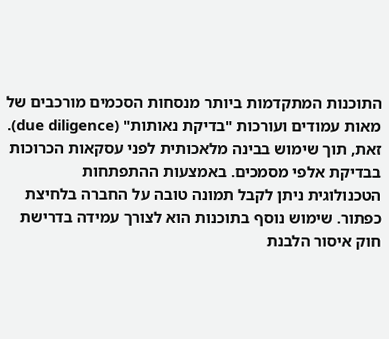התוכנות המתקדמות ביותר מנסחות הסכמים מורכבים של מאות עמודים ועורכות "בדיקת נאותות" (due diligence). זאת, תוך שימוש בבינה מלאכותית לפני עסקאות הכרוכות בבדיקת אלפי מסמכים. באמצעות ההתפתחות הטכנולוגית ניתן לקבל תמונה טובה על החברה בלחיצת כפתור. שימוש נוסף בתוכנות הוא לצורך עמידה בדרישת חוק איסור הלבנת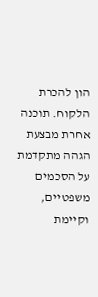הון להכרת הלקוח. תוכנה אחרת מבצעת הגהה מתקדמת על הסכמים משפטיים, וקיימת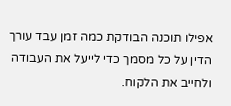אפילו תוכנה הבודקת כמה זמן עבד עורך הדין על כל מסמך כדי לייעל את העבודה ולחייב את הלקוח.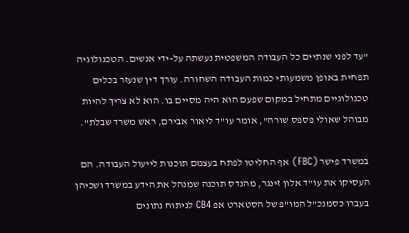"עד לפני שנתיים כל העבודה המשפטית נעשתה על-ידי אנשים. הטכנולוגיה תפחית באופן משמעותי כמות העבודה השחורה. עורך דין שנעזר בכלים טכנולוגיים מתחיל במקום שפעם הוא היה מסיים בו. הוא לא צריך להיות מבוהל שאולי פספס שורה", אומר עו"ד ליאור אבירם, ראש משרד שבלת".

במשרד פישר (FBC) אף החליטו לפתח בעצמם תוכנות לייעול העבודה. הם העסיקו את עו"ד אלון זינגר, מהנדס תוכנה שמנהל את הידע במשרד ושכיהן בעברו כסמנכ"ל המו"פ של הסטארט אפ CB4 לניתוח נתונים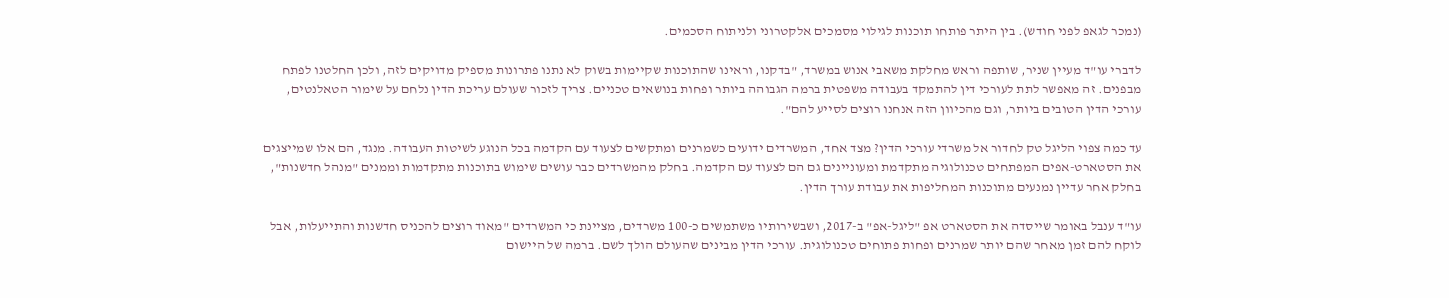(נמכר לגאפ לפני חודש). בין היתר פותחו תוכנות לגילוי מסמכים אלקטרוני ולניתוח הסכמים.

לדברי עו"ד מעיין שניר, שותפה וראש מחלקת משאבי אנוש במשרד, "בדקנו, וראינו שהתוכנות שקיימות בשוק לא נתנו פתרונות מספיק מדויקים לזה, ולכן החלטנו לפתח מבפנים. זה מאפשר לתת לעורכי דין להתמקד בעבודה משפטית ברמה הגבוהה ביותר ופחות בנושאים טכניים. צריך לזכור שעולם עריכת הדין נלחם על שימור הטאלנטים, עורכי הדין הטובים ביותר, וגם מהכיוון הזה אנחנו רוצים לסייע להם".

עד כמה צפוי הליגל טק לחדור אל משרדי עורכי הדין? מצד אחד, המשרדים ידועים כשמרנים ומתקשים לצעוד עם הקדמה בכל הנוגע לשיטות העבודה. מנגד, הם אלו שמייצגים את הסטארט-אפים המפתחים טכנולוגיה מתקדמת ומעוניינים גם הם לצעוד עם הקדמה. בחלק מהמשרדים כבר עושים שימוש בתוכנות מתקדמות וממנים "מנהל חדשנות", בחלק אחר עדיין נמנעים מתוכנות המחליפות את עבודת עורך הדין.

עו"ד ענבל באומר שייסדה את הסטארט אפ "ליגל-אפ" ב-2017, ושבשירותיו משתמשים כ-100 משרדים, מציינת כי המשרדים "מאוד רוצים להכניס חדשנות והתייעלות, אבל לוקח להם זמן מאחר שהם יותר שמרנים ופחות פתוחים טכנולוגית. עורכי הדין מבינים שהעולם הולך לשם. ברמה של היישום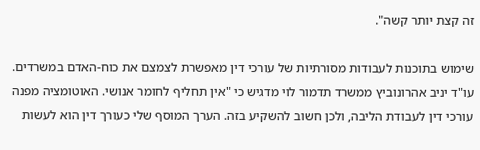זה קצת יותר קשה".

שימוש בתוכנות לעבודות מסורתיות של עורכי דין מאפשרת לצמצם את כוח-האדם במשרדים. עו"ד יניב אהרונוביץ ממשרד תדמור לוי מדגיש כי "אין תחליף לחומר אנושי. האוטומציה מפנה עורכי דין לעבודת הליבה, ולכן חשוב להשקיע בזה. הערך המוסף שלי כעורך דין הוא לעשות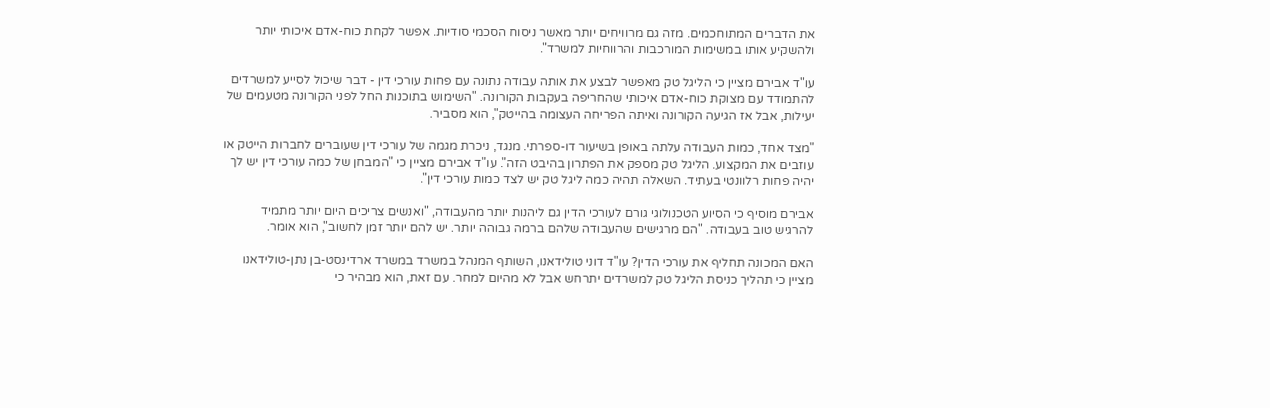את הדברים המתוחכמים. מזה גם מרוויחים יותר מאשר ניסוח הסכמי סודיות. אפשר לקחת כוח-אדם איכותי יותר ולהשקיע אותו במשימות המורכבות והרווחיות למשרד".

עו"ד אבירם מציין כי הליגל טק מאפשר לבצע את אותה עבודה נתונה עם פחות עורכי דין - דבר שיכול לסייע למשרדים להתמודד עם מצוקת כוח-אדם איכותי שהחריפה בעקבות הקורונה. "השימוש בתוכנות החל לפני הקורונה מטעמים של יעילות, אבל אז הגיעה הקורונה ואיתה הפריחה העצומה בהייטק", הוא מסביר.

"מצד אחד, כמות העבודה עלתה באופן בשיעור דו-ספרתי. מנגד, ניכרת מגמה של עורכי דין שעוברים לחברות הייטק או עוזבים את המקצוע. הליגל טק מספק את הפתרון בהיבט הזה". עו"ד אבירם מציין כי "המבחן של כמה עורכי דין יש לך יהיה פחות רלוונטי בעתיד. השאלה תהיה כמה ליגל טק יש לצד כמות עורכי דין".

אבירם מוסיף כי הסיוע הטכנולוגי גורם לעורכי הדין גם ליהנות יותר מהעבודה, "ואנשים צריכים היום יותר מתמיד להרגיש טוב בעבודה. "הם מרגישים שהעבודה שלהם ברמה גבוהה יותר. יש להם יותר זמן לחשוב", הוא אומר.

האם המכונה תחליף את עורכי הדין? עו"ד דוני טולידאנו, השותף המנהל במשרד במשרד ארדינסט-בן נתן-טולידאנו מציין כי תהליך כניסת הליגל טק למשרדים יתרחש אבל לא מהיום למחר. עם זאת, הוא מבהיר כי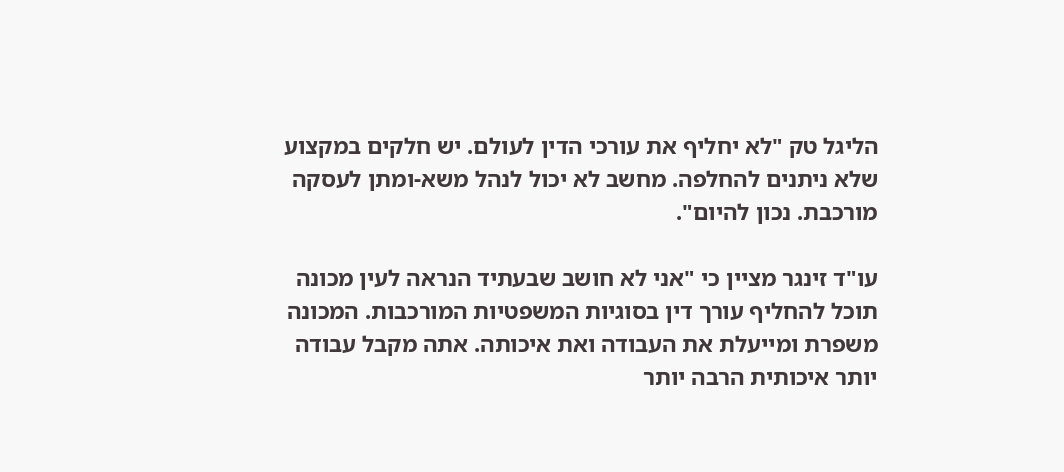הליגל טק "לא יחליף את עורכי הדין לעולם. יש חלקים במקצוע שלא ניתנים להחלפה. מחשב לא יכול לנהל משא-ומתן לעסקה מורכבת. נכון להיום".

עו"ד זינגר מציין כי "אני לא חושב שבעתיד הנראה לעין מכונה תוכל להחליף עורך דין בסוגיות המשפטיות המורכבות. המכונה משפרת ומייעלת את העבודה ואת איכותה. אתה מקבל עבודה יותר איכותית הרבה יותר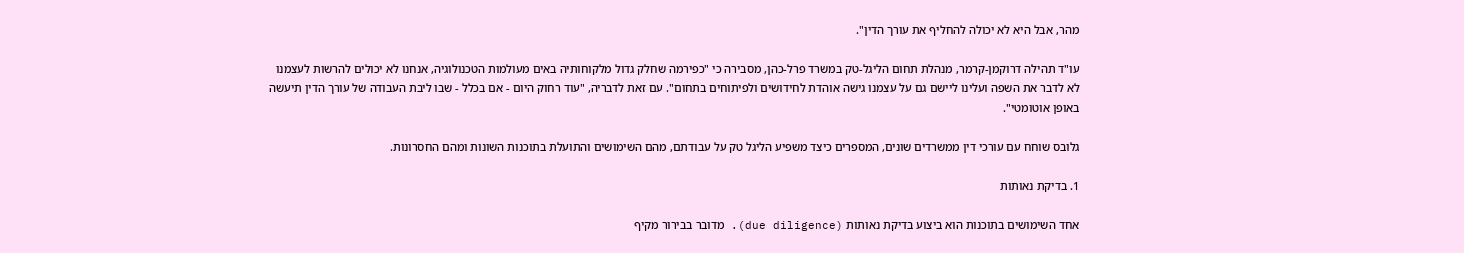מהר, אבל היא לא יכולה להחליף את עורך הדין".

עו"ד תהילה דרוקמן-קרמר, מנהלת תחום הליגל-טק במשרד פרל-כהן, מסבירה כי "כפירמה שחלק גדול מלקוחותיה באים מעולמות הטכנולוגיה, אנחנו לא יכולים להרשות לעצמנו לא לדבר את השפה ועלינו ליישם גם על עצמנו גישה אוהדת לחידושים ולפיתוחים בתחום". עם זאת לדבריה, "עוד רחוק היום - אם בכלל - שבו ליבת העבודה של עורך הדין תיעשה באופן אוטומטי".

גלובס שוחח עם עורכי דין ממשרדים שונים, המספרים כיצד משפיע הליגל טק על עבודתם, מהם השימושים והתועלת בתוכנות השונות ומהם החסרונות.

1. בדיקת נאותות

אחד השימושים בתוכנות הוא ביצוע בדיקת נאותות (due diligence). מדובר בבירור מקיף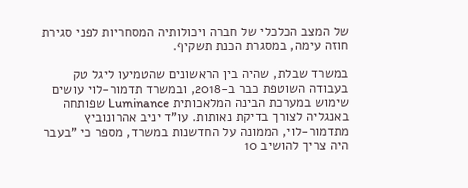של המצב הכלכלי של חברה ויכולותיה המסחריות לפני סגירת חוזה עימה, במסגרת הכנת תשקיף.

במשרד שבלת, שהיה בין הראשונים שהטמיעו ליגל טק בעבודה השוטפת כבר ב-2018, ובמשרד תדמור-לוי עושים שימוש במערכת הבינה המלאכותית Luminance שפותחה באנגליה לצורך בדיקת נאותות. עו"ד יניב אהרונוביץ מתדמור-לוי, הממונה על החדשנות במשרד, מספר כי "בעבר היה צריך להושיב 10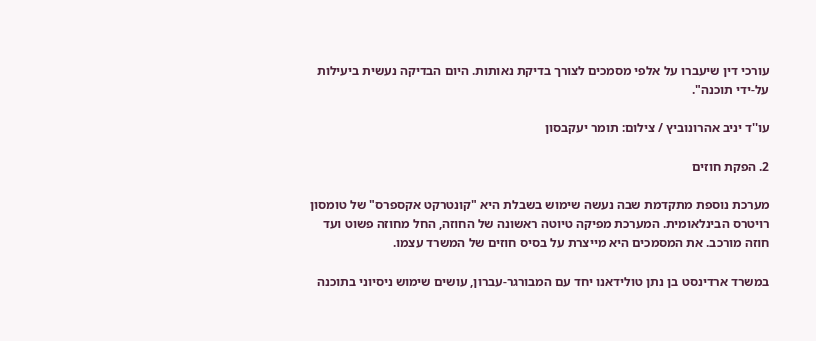עורכי דין שיעברו על אלפי מסמכים לצורך בדיקת נאותות. היום הבדיקה נעשית ביעילות על-ידי תוכנה".

עו''ד יניב אהרונוביץ / צילום: תומר יעקבסון

2. הפקת חוזים

מערכת נוספת מתקדמת שבה נעשה שימוש בשבלת היא "קונטרקט אקספרס" של טומסון רויטרס הבינלאומית. המערכת מפיקה טיוטה ראשונה של החוזה, החל מחוזה פשוט ועד חוזה מורכב. את המסמכים היא מייצרת על בסיס חוזים של המשרד עצמו.

במשרד ארדינסט בן נתן טולידאנו יחד עם המבורגר-עברון, עושים שימוש ניסיוני בתוכנה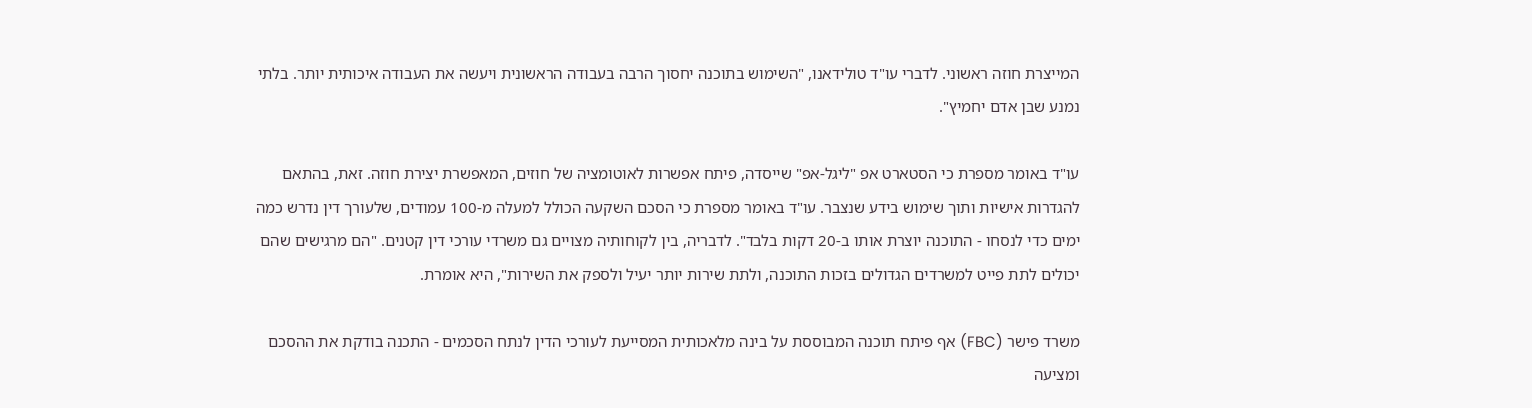המייצרת חוזה ראשוני. לדברי עו"ד טולידאנו, "השימוש בתוכנה יחסוך הרבה בעבודה הראשונית ויעשה את העבודה איכותית יותר. בלתי נמנע שבן אדם יחמיץ".

עו"ד באומר מספרת כי הסטארט אפ "ליגל-אפ" שייסדה, פיתח אפשרות לאוטומציה של חוזים, המאפשרת יצירת חוזה. זאת, בהתאם להגדרות אישיות ותוך שימוש בידע שנצבר. עו"ד באומר מספרת כי הסכם השקעה הכולל למעלה מ-100 עמודים, שלעורך דין נדרש כמה ימים כדי לנסחו - התוכנה יוצרת אותו ב-20 דקות בלבד". לדבריה, בין לקוחותיה מצויים גם משרדי עורכי דין קטנים. "הם מרגישים שהם יכולים לתת פייט למשרדים הגדולים בזכות התוכנה, ולתת שירות יותר יעיל ולספק את השירות", היא אומרת.

משרד פישר (FBC) אף פיתח תוכנה המבוססת על בינה מלאכותית המסייעת לעורכי הדין לנתח הסכמים - התכנה בודקת את ההסכם ומציעה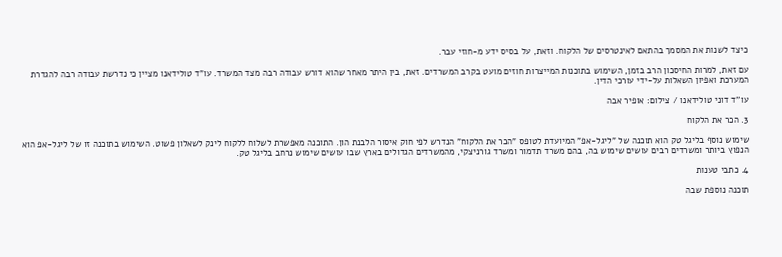כיצד לשנות את המסמך בהתאם לאינטרסים של הלקוח. וזאת, על בסיס ידע מ-חוזי עבר.

עם זאת, למרות החיסכון הרב בזמן, השימוש בתוכנות המייצרות חוזים מועט בקרב המשרדים. זאת, בין היתר מאחר שהוא דורש עבודה רבה מצד המשרד. עו"ד טולידאנו מציין כי נדרשת עבודה רבה להגדרת המערכת ואפיון השאלות על-ידי עורכי הדין.

עו''ד דוני טולידאנו / צילום: אופיר אבה

3. הכר את הלקוח

שימוש נוסף בליגל טק הוא תוכנה של "ליגל-אפ" המיועדת לטופס "הכר את הלקוח" הנדרש לפי חוק איסור הלבנת הון. התוכנה מאפשרת לשלוח ללקוח לינק לשאלון פשוט. השימוש בתוכנה זו של ליגל-אפ הוא הנפוץ ביותר ומשרדים רבים עושים שימוש בה, בהם משרד תדמור ומשרד גורניצקי, מהמשרדים הגדולים בארץ שבו עושים שימוש נרחב בליגל טק.

4. כתבי טענות

תוכנה נוספת שבה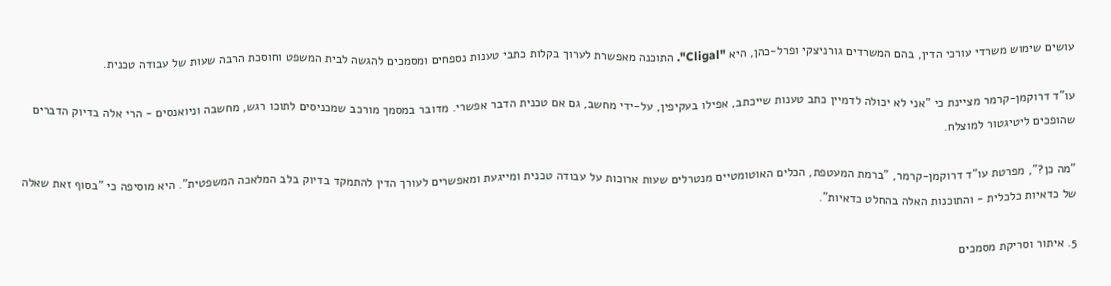עושים שימוש משרדי עורכי הדין, בהם המשרדים גורניצקי ופרל-כהן, היא "Cligal". התוכנה מאפשרת לערוך בקלות כתבי טענות נספחים ומסמכים להגשה לבית המשפט וחוסכת הרבה שעות של עבודה טכנית.

עו"ד דרוקמן-קרמר מציינת כי "אני לא יכולה לדמיין כתב טענות שייכתב, אפילו בעקיפין, על-ידי מחשב, גם אם טכנית הדבר אפשרי. מדובר במסמך מורכב שמכניסים לתוכו רגש, מחשבה וניואנסים - הרי אלה בדיוק הדברים שהופכים ליטיגטור למוצלח.

"מה כן?", מפרטת עו"ד דרוקמן-קרמר, "ברמת המעטפת, הכלים האוטומטיים מנטרלים שעות ארוכות על עבודה טכנית ומייגעת ומאפשרים לעורך הדין להתמקד בדיוק בלב המלאכה המשפטית". היא מוסיפה כי "בסוף זאת שאלה של כדאיות כלכלית - והתוכנות האלה בהחלט כדאיות".

5. איתור וסריקת מסמכים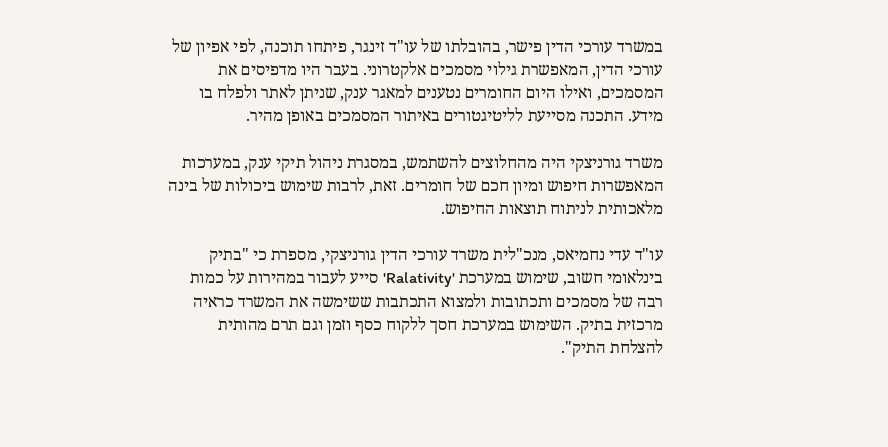במשרד עורכי הדין פישר, בהובלתו של עו"ד זינגר, פיתחו תוכנה, לפי אפיון של עורכי הדין, המאפשרת גילוי מסמכים אלקטרוני. בעבר היו מדפיסים את המסמכים, ואילו היום החומרים נטענים למאגר ענק, שניתן לאתר ולפלח בו מידע. התכנה מסייעת לליטיגטורים באיתור המסמכים באופן מהיר.

משרד גורניצקי היה מהחלוצים להשתמש, במסגרת ניהול תיקי ענק, במערכות המאפשרות חיפוש ומיון חכם של חומרים. זאת, לרבות שימוש ביכולות של בינה מלאכותית לניתוח תוצאות החיפוש.

עו"ד עדי נחמיאס, מנכ"לית משרד עורכי הדין גורניצקי, מספרת כי "בתיק בינלאומי חשוב, שימוש במערכת 'Ralativity' סייע לעבור במהירות על כמות רבה של מסמכים ותכתובות ולמצוא התכתבות ששימשה את המשרד כראיה מרכזית בתיק. השימוש במערכת חסך ללקוח כסף וזמן וגם תרם מהותית להצלחת התיק".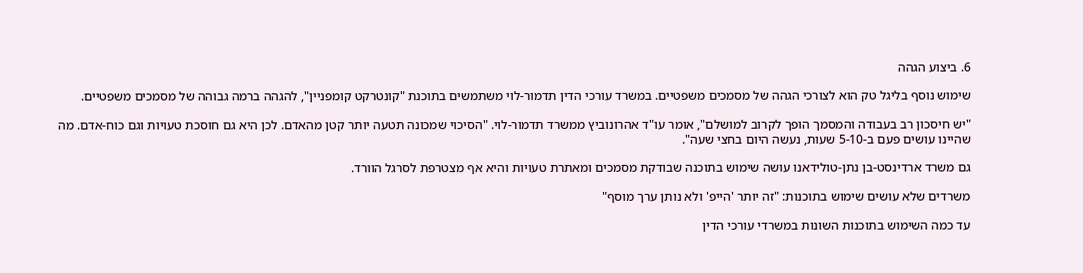6. ביצוע הגהה

שימוש נוסף בליגל טק הוא לצורכי הגהה של מסמכים משפטיים. במשרד עורכי הדין תדמור-לוי משתמשים בתוכנת "קונטרקט קומפניין", להגהה ברמה גבוהה של מסמכים משפטיים.

"יש חיסכון רב בעבודה והמסמך הופך לקרוב למושלם", אומר עו"ד אהרונוביץ ממשרד תדמור-לוי. "הסיכוי שמכונה תטעה יותר קטן מהאדם. לכן היא גם חוסכת טעויות וגם כוח-אדם. מה שהיינו עושים פעם ב-5-10 שעות, נעשה היום בחצי שעה".

גם משרד ארדינסט-בן נתן-טולידאנו עושה שימוש בתוכנה שבודקת מסמכים ומאתרת טעויות והיא אף מצטרפת לסרגל הוורד.

משרדים שלא עושים שימוש בתוכנות: "זה יותר 'הייפ' ולא נותן ערך מוסף"

עד כמה השימוש בתוכנות השונות במשרדי עורכי הדין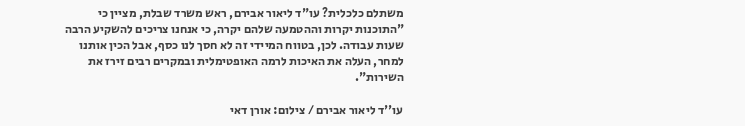משתלם כלכלית? עו"ד ליאור אבירם, ראש משרד שבלת, מציין כי "התוכנות יקרות וההטמעה שלהם יקרה, כי אנחנו צריכים להשקיע הרבה שעות עבודה. לכן, בטווח המיידי זה לא חסך לנו כסף, אבל הכין אותנו למחר, העלה את האיכות לרמה האופטימלית ובמקרים רבים זירז את השירות".

עו''ד ליאור אבירם / צילום: אורן דאי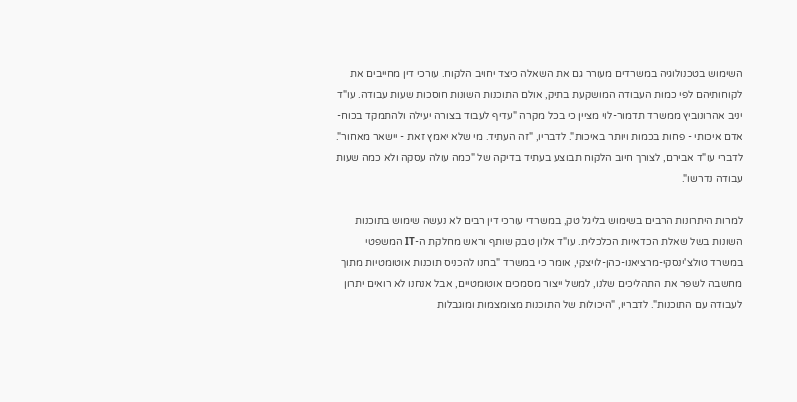השימוש בטכנולוגיה במשרדים מעורר גם את השאלה כיצד יחויב הלקוח. עורכי דין מחייבים את לקוחותיהם לפי כמות העבודה המושקעת בתיק, אולם התוכנות השונות חוסכות שעות עבודה. עו"ד יניב אהרונוביץ ממשרד תדמור-לוי מציין כי בכל מקרה "עדיף לעבוד בצורה יעילה ולהתמקד בכוח-אדם איכותי - פחות בכמות ויותר באיכות". לדבריו, "זה העתיד. מי שלא יאמץ זאת - יישאר מאחור". לדברי עו"ד אבירם, לצורך חיוב הלקוח תבוצע בעתיד בדיקה של "כמה עולה עסקה ולא כמה שעות עבודה נדרשו".

למרות היתרונות הרבים בשימוש בליגל טק, במשרדי עורכי דין רבים לא נעשה שימוש בתוכנות השונות בשל שאלת הכדאיות הכלכלית. עו"ד אלון טבק שותף וראש מחלקת ה-IT המשפטי במשרד טולצ'ינסקי-מרציאנו-כהן-לויצקי, אומר כי במשרד "בחנו להכניס תוכנות אוטומטיות מתוך מחשבה לשפר את התהליכים שלנו, למשל ייצור מסמכים אוטומטיים, אבל אנחנו לא רואים יתרון לעבודה עם התוכנות". לדבריו, "היכולות של התוכנות מצומצמות ומוגבלות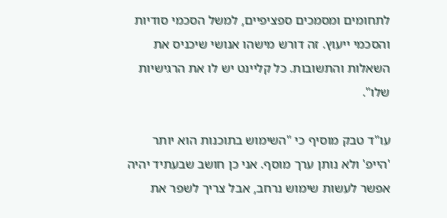לתחומים ומסמכים ספציפיים, למשל הסכמי סודיות והסכמי ייעוץ. זה דורש מישהו אנושי שיכניס את השאלות והתשובות. כל קליינט יש לו את הרגישיות שלו".

עו"ד טבק מוסיף כי "השימוש בתוכנות הוא יותר 'הייפ' ולא נותן ערך מוסף. אני כן חושב שבעתיד יהיה אפשר לעשות שימוש נרחב, אבל צריך לשפר את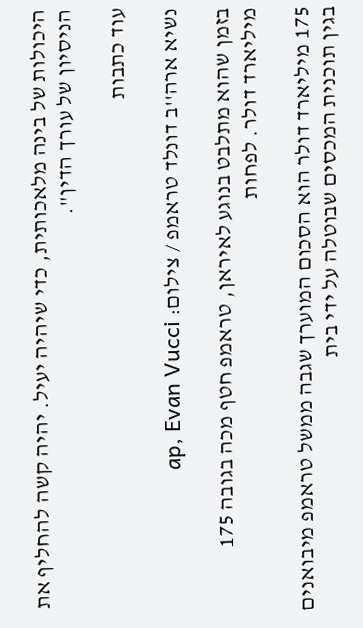היכולות של בינה מלאכותית, כדי שיהיה יעיל. יהיה קשה להחליף את הניסיון של עורך הדין".

עוד כתבות

נשיא ארה''ב דונלד טראמפ / צילום: ap, Evan Vucci

בזמן שהוא מתלבט בנוגע לאיראן, טראמפ חטף מכה בגובה 175 מיליארד דולר. לפחות

175 מיליארד דולר הוא הסכום המוערך שגבה ממשל טראמפ מיבואנים בגין תוכנית המכסים שבוטלה על ידי בית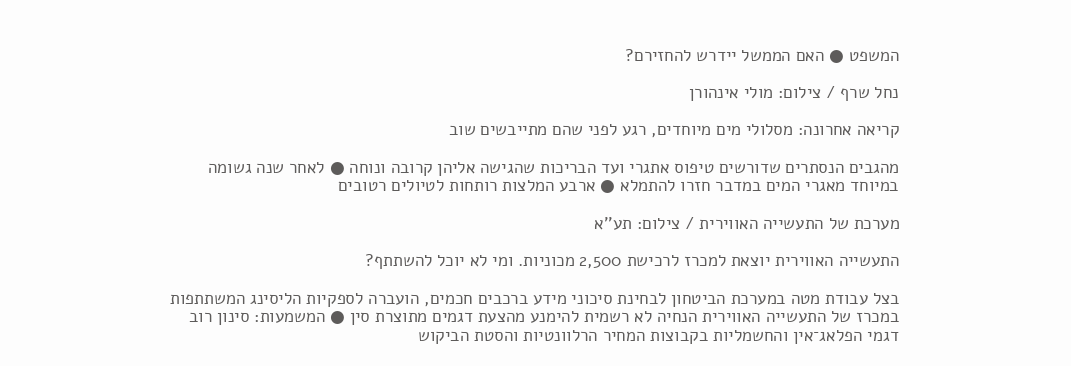המשפט ● האם הממשל יידרש להחזירם?

נחל שרף / צילום: מולי אינהורן

קריאה אחרונה: מסלולי מים מיוחדים, רגע לפני שהם מתייבשים שוב

מהגבים הנסתרים שדורשים טיפוס אתגרי ועד הבריכות שהגישה אליהן קרובה ונוחה ● לאחר שנה גשומה במיוחד מאגרי המים במדבר חזרו להתמלא ● ארבע המלצות רותחות לטיולים רטובים

מערכת של התעשייה האווירית / צילום: תע''א

התעשייה האווירית יוצאת למכרז לרכישת 2,500 מכוניות. ומי לא יוכל להשתתף?

בצל עבודת מטה במערכת הביטחון לבחינת סיכוני מידע ברכבים חכמים, הועברה לספקיות הליסינג המשתתפות במכרז של התעשייה האווירית הנחיה לא רשמית להימנע מהצעת דגמים מתוצרת סין ● המשמעות: סינון רוב דגמי הפלאג־אין והחשמליות בקבוצות המחיר הרלוונטיות והסטת הביקוש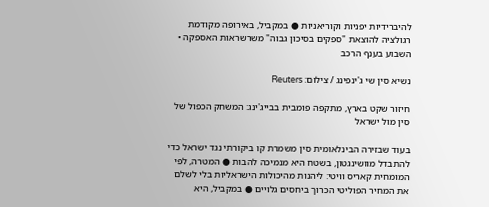להיברידיות יפניות וקוריאניות ● במקביל, באירופה מקודמת רגולציה להוצאת "ספקים בסיכון גבוה" משרשראות האספקה • השבוע בענף הרכב

נשיא סין שי ג'ינפינג / צילום: Reuters

חיזור שקט בארץ, מתקפה פומבית בבייג'ינג: המשחק הכפול של סין מול ישראל

בעוד שבזירה הבינלאומית סין משמרת קו ביקורתי נגד ישראל כדי להתבדל מוושינגטון, בשטח היא מנמיכה להבות ● המטרה, לפי המומחית קאריס וויטי: ליהנות מהיכולות הישראליות בלי לשלם את המחיר הפוליטי הכרוך ביחסים גלויים ● במקביל, היא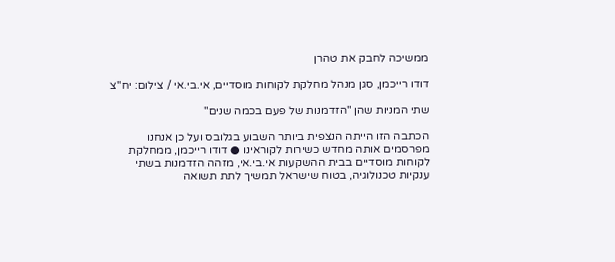ממשיכה לחבק את טהרן

דודו רייכמן, סגן מנהל מחלקת לקוחות מוסדיים, אי.בי.אי / צילום: יח''צ

שתי המניות שהן "הזדמנות של פעם בכמה שנים"

הכתבה הזו הייתה הנצפית ביותר השבוע בגלובס ועל כן אנחנו מפרסמים אותה מחדש כשירות לקוראינו ● דודו רייכמן, ממחלקת לקוחות מוסדיים בבית ההשקעות אי.בי.אי, מזהה הזדמנות בשתי ענקיות טכנולוגיה, בטוח שישראל תמשיך לתת תשואה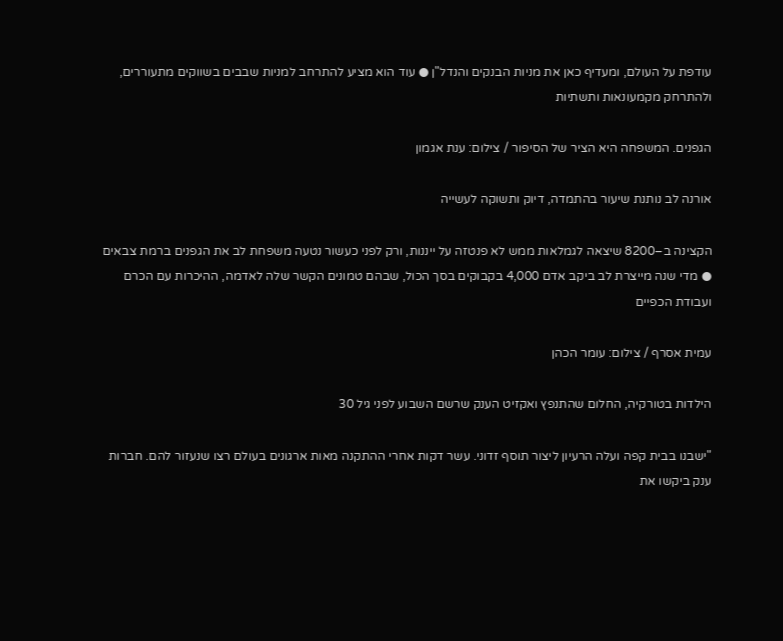עודפת על העולם, ומעדיף כאן את מניות הבנקים והנדל"ן ● עוד הוא מציע להתרחב למניות שבבים בשווקים מתעוררים, ולהתרחק מקמעונאות ותשתיות

הגפנים. המשפחה היא הציר של הסיפור / צילום: ענת אגמון

אורנה לב נותנת שיעור בהתמדה, דיוק ותשוקה לעשייה

הקצינה ב–8200 שיצאה לגמלאות ממש לא פנטזה על ייננות, ורק לפני כעשור נטעה משפחת לב את הגפנים ברמת צבאים ● מדי שנה מייצרת לב ביקב אדם 4,000 בקבוקים בסך הכול, שבהם טמונים הקשר שלה לאדמה, ההיכרות עם הכרם ועבודת הכפיים

עמית אסרף / צילום: עומר הכהן

הילדות בטורקיה, החלום שהתנפץ ואקזיט הענק שרשם השבוע לפני גיל 30

"ישבנו בבית קפה ועלה הרעיון ליצור תוסף זדוני. עשר דקות אחרי ההתקנה מאות ארגונים בעולם רצו שנעזור להם. חברות ענק ביקשו את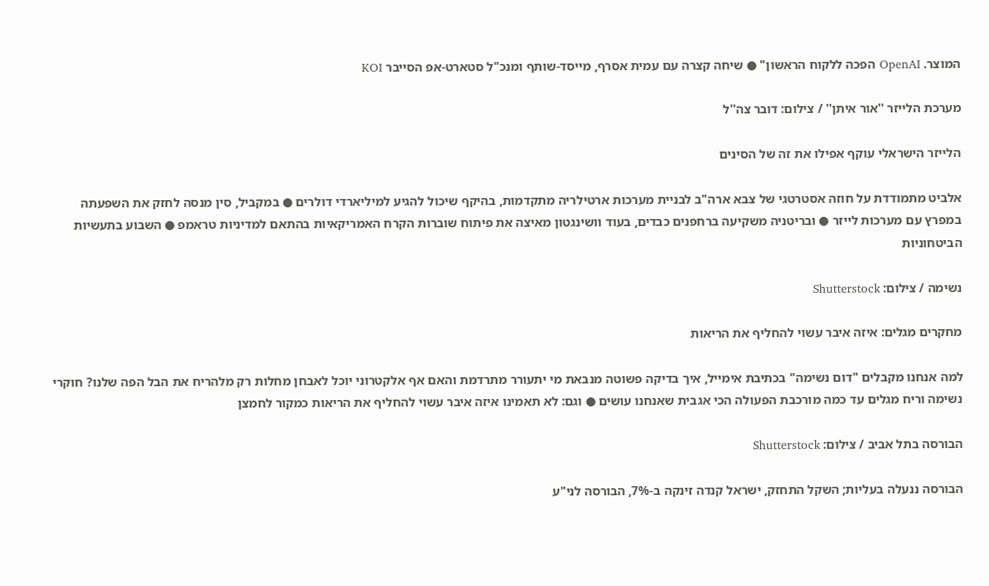המוצר. OpenAI הפכה ללקוח הראשון" ● שיחה קצרה עם עמית אסרף, מייסד-שותף ומנכ"ל סטארט-אפ הסייבר KOI

מערכת הלייזר ''אור איתן'' / צילום: דובר צה''ל

הלייזר הישראלי עוקף אפילו את זה של הסינים

אלביט מתמודדת על חוזה אסטרטגי של צבא ארה"ב לבניית מערכות ארטילריה מתקדמות, בהיקף שיכול להגיע למיליארדי דולרים ● במקביל, סין מנסה לחזק את השפעתה במפרץ עם מערכות לייזר ● ובריטניה משקיעה ברחפנים כבדים, בעוד וושינגטון מאיצה את פיתוח שוברות הקרח האמריקאיות בהתאם למדיניות טראמפ ● השבוע בתעשיות הביטחוניות

נשימה / צילום: Shutterstock

מחקרים מגלים: איזה איבר עשוי להחליף את הריאות

למה אנחנו מקבלים "דום נשימה" בכתיבת אימייל, איך בדיקה פשוטה מנבאת מי יתעורר מתרדמת והאם אף אלקטרוני יוכל לאבחן מחלות רק מלהריח את הבל הפה שלנו? חוקרי נשימה וריח מגלים עד כמה מורכבת הפעולה הכי אגבית שאנחנו עושים ● וגם: לא תאמינו איזה איבר עשוי להחליף את הריאות כמקור לחמצן

הבורסה בתל אביב / צילום: Shutterstock

הבורסה ננעלה בעליות; השקל התחזק, ישראל קנדה זינקה ב-7%, הבורסה לני"ע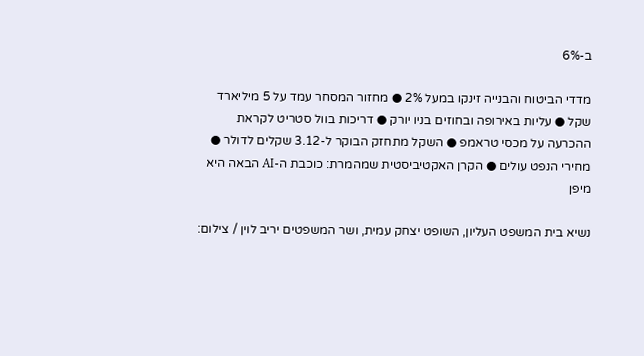ב-6%

מדדי הביטוח והבנייה זינקו במעל 2% ● מחזור המסחר עמד על 5 מיליארד שקל ● עליות באירופה ובחוזים בניו יורק ● דריכות בוול סטריט לקראת ההכרעה על מכסי טראמפ ● השקל מתחזק הבוקר ל-3.12 שקלים לדולר ● מחירי הנפט עולים ● הקרן האקטיביסטית שמהמרת: כוכבת ה-AI הבאה היא מיפן

נשיא בית המשפט העליון, השופט יצחק עמית, ושר המשפטים יריב לוין / צילום: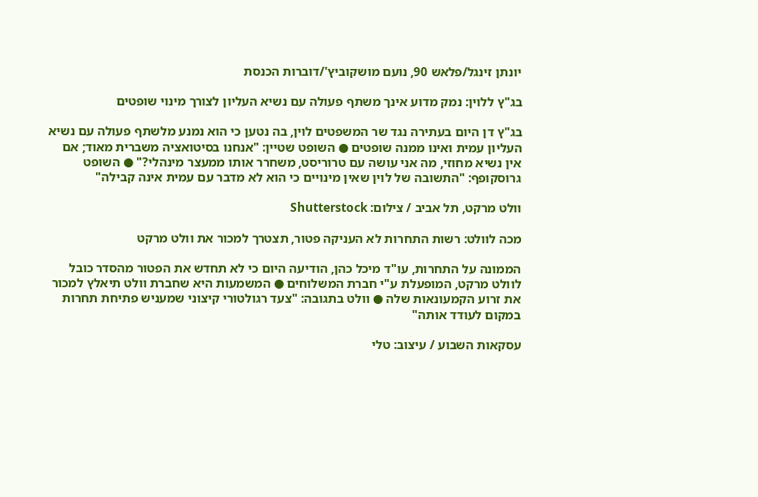יונתן זינגל/פלאש 90, נועם מושקוביץ'/דוברות הכנסת

בג"ץ ללוין: נמק מדוע אינך משתף פעולה עם נשיא העליון לצורך מינוי שופטים

בג"ץ דן היום בעתירה נגד שר המשפטים לוין, בה נטען כי הוא נמנע מלשתף פעולה עם נשיא העליון עמית ואינו ממנה שופטים ● השופט שטיין: "אנחנו בסיטואציה משברית מאוד; אם אין נשיא מחוזי, מה אני עושה עם טרוריסט, משחרר אותו ממעצר מינהלי?" ● השופט גרוסקופף: "התשובה של לוין שאין מינויים כי הוא לא מדבר עם עמית אינה קבילה"

וולט מרקט, תל אביב / צילום: Shutterstock

מכה לוולט: רשות התחרות לא העניקה פטור, תצטרך למכור את וולט מרקט

הממונה על התחרות, עו"ד מיכל כהן, הודיעה היום כי לא תחדש את הפטור מהסדר כובל לוולט מרקט, המופעלת ע"י חברת המשלוחים ● המשמעות היא שחברת וולט תיאלץ למכור את זרוע הקמעונאות שלה ● וולט בתגובה: "צעד רגולטורי קיצוני שמעניש פתיחת תחרות במקום לעודד אותה"

עסקאות השבוע / עיצוב: טלי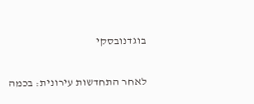בוגדנובסקי

לאחר התחדשות עירונית: בכמה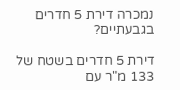נמכרה דירת 5 חדרים בגבעתיים?

דירת 5 חדרים בשטח של 133 מ"ר עם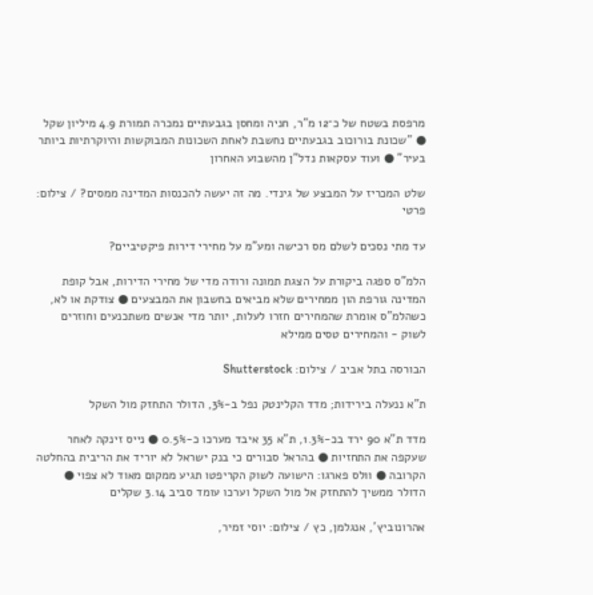מרפסת בשטח של כ־12 מ"ר, חניה ומחסן בגבעתיים נמכרה תמורת 4.9 מיליון שקל ● "שכונת בורוכוב בגבעתיים נחשבת לאחת השכונות המבוקשות והיוקרתיות ביותר בעיר" ● ועוד עסקאות נדל"ן מהשבוע האחרון

שלט המכריז על המבצע של גינדי. מה זה יעשה להכנסות המדינה ממסים? / צילום: פרטי

עד מתי נסכים לשלם מס רכישה ומע"מ על מחירי דירות פיקטיביים?

הלמ"ס ספגה ביקורת על הצגת תמונה ורודה מדי של מחירי הדירות, אבל קופת המדינה גורפת הון ממחירים שלא מביאים בחשבון את המבצעים ● צודקת או לא, כשהלמ"ס אומרת שהמחירים חזרו לעלות, יותר מדי אנשים משתכנעים וחוזרים לשוק - והמחירים טסים ממילא

הבורסה בתל אביב / צילום: Shutterstock

ת"א ננעלה בירידות; מדד הקלינטק נפל ב-3%, הדולר התחזק מול השקל

מדד ת"א 90 ירד בכ-1.3%, ת"א 35 איבד מערכו כ-0.5% ● נייס זינקה לאחר שעקפה את התחזיות ● בהראל סבורים כי בנק ישראל לא יוריד את הריבית בהחלטה הקרובה ● וולס פארגו: הישועה לשוק הקריפטו תגיע ממקום מאוד לא צפוי ● הדולר ממשיך להתחזק אל מול השקל וערכו עומד סביב 3.14 שקלים

אהרונוביץ', אנגלמן, כץ / צילום: יוסי זמיר,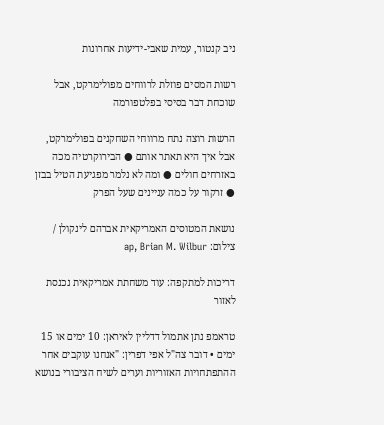ניב קנטור, עמית שאבי-ידיעות אחרונות

רשות המסים פוזלת לרווחים מפולימרקט, אבל שוכחת דבר בסיסי בפלטפורמה

הרשות רוצה נתח מרווחי השחקנים בפולימרקט, אבל איך היא תאתר אותם ● הבירוקרטיה מכה באזרחים חולים ● ומה לא נלמר מפגיעת הטיל בבזן ● זרקור על כמה עניינים שעל הפרק

נושאת המטוסים האמריקאית אברהם לינקולן / צילום: ap, Brian M. Wilbur

דריכות למתקפה: עוד משחתת אמריקאית נכנסת לאזור

טראמפ נתן אתמול דדליין לאיראן: 10 ימים או 15 ימים • דובר צה"ל אפי דפרין: "אנחנו עוקבים אחר ההתפתחויות האזוריות וערים לשיח הציבורי בנושא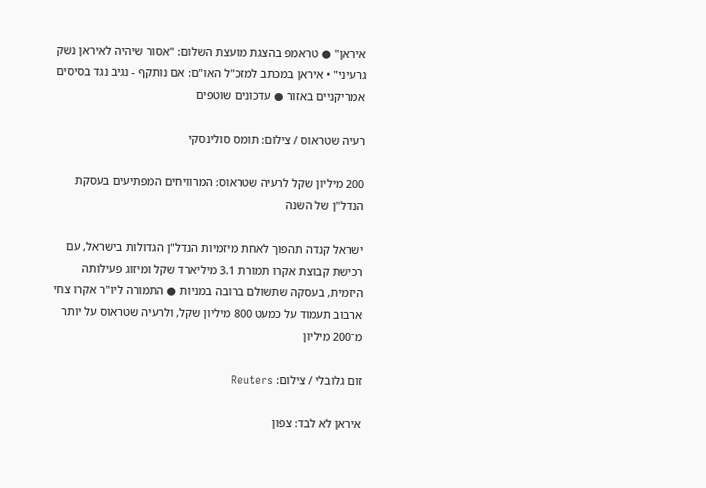איראן" ● טראמפ בהצגת מועצת השלום: "אסור שיהיה לאיראן נשק גרעיני" • איראן במכתב למזכ"ל האו"ם: אם נותקף - נגיב נגד בסיסים אמריקניים באזור ● עדכונים שוטפים

רעיה שטראוס / צילום: תומס סולינסקי

200 מיליון שקל לרעיה שטראוס: המרוויחים המפתיעים בעסקת הנדל"ן של השנה

ישראל קנדה תהפוך לאחת מיזמיות הנדל"ן הגדולות בישראל, עם רכישת קבוצת אקרו תמורת 3.1 מיליארד שקל ומיזוג פעילותה היזמית, בעסקה שתשולם ברובה במניות ● התמורה ליו"ר אקרו צחי ארבוב תעמוד על כמעט 800 מיליון שקל, ולרעיה שטראוס על יותר מ־200 מיליון

זום גלובלי / צילום: Reuters

איראן לא לבד: צפון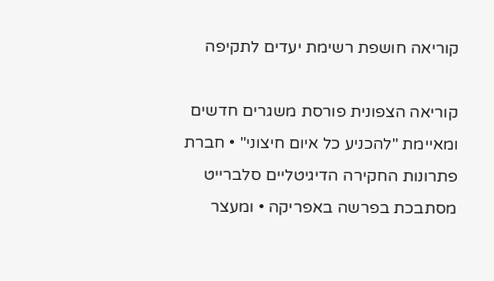קוריאה חושפת רשימת יעדים לתקיפה

קוריאה הצפונית פורסת משגרים חדשים ומאיימת "להכניע כל איום חיצוני" • חברת פתרונות החקירה הדיגיטליים סלברייט מסתבכת בפרשה באפריקה • ומעצר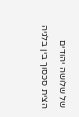של שלושה יהודים הצית סכסוך בין בלגיה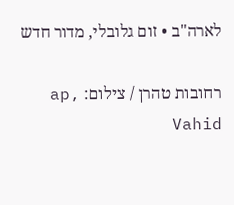לארה"ב • זום גלובלי, מדור חדש

רחובות טהרן / צילום: ap, Vahid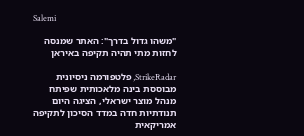Salemi

"משהו גדול בדרך": האתר שמנסה לחזות מתי תהיה תקיפה באיראן

StrikeRadar, פלטפורמה ניסיונית מבוססת בינה מלאכותית שפיתח מנהל מוצר ישראלי, הציגה היום תנודתיות חדה במדד הסיכון לתקיפה אמריקאית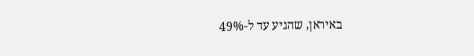באיראן, שהגיע עד ל-49%